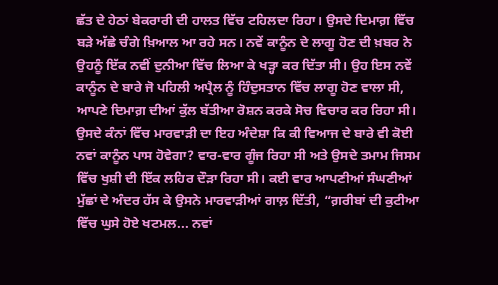ਛੱਤ ਦੇ ਹੇਠਾਂ ਬੇਕਰਾਰੀ ਦੀ ਹਾਲਤ ਵਿੱਚ ਟਹਿਲਦਾ ਰਿਹਾ। ਉਸਦੇ ਦਿਮਾਗ਼ ਵਿੱਚ ਬੜੇ ਅੱਛੇ ਚੰਗੇ ਖ਼ਿਆਲ ਆ ਰਹੇ ਸਨ। ਨਵੇਂ ਕਾਨੂੰਨ ਦੇ ਲਾਗੂ ਹੋਣ ਦੀ ਖ਼ਬਰ ਨੇ ਉਹਨੂੰ ਇੱਕ ਨਵੀਂ ਦੁਨੀਆ ਵਿੱਚ ਲਿਆ ਕੇ ਖੜ੍ਹਾ ਕਰ ਦਿੱਤਾ ਸੀ। ਉਹ ਇਸ ਨਵੇਂ ਕਾਨੂੰਨ ਦੇ ਬਾਰੇ ਜੋ ਪਹਿਲੀ ਅਪ੍ਰੈਲ ਨੂੰ ਹਿੰਦੁਸਤਾਨ ਵਿੱਚ ਲਾਗੂ ਹੋਣ ਵਾਲਾ ਸੀ, ਆਪਣੇ ਦਿਮਾਗ਼ ਦੀਆਂ ਕੁੱਲ ਬੱਤੀਆ ਰੋਸ਼ਨ ਕਰਕੇ ਸੋਚ ਵਿਚਾਰ ਕਰ ਰਿਹਾ ਸੀ। ਉਸਦੇ ਕੰਨਾਂ ਵਿੱਚ ਮਾਰਵਾੜੀ ਦਾ ਇਹ ਅੰਦੇਸ਼ਾ ਕਿ ਕੀ ਵਿਆਜ ਦੇ ਬਾਰੇ ਵੀ ਕੋਈ ਨਵਾਂ ਕਾਨੂੰਨ ਪਾਸ ਹੋਵੇਗਾ? ਵਾਰ-ਵਾਰ ਗੂੰਜ ਰਿਹਾ ਸੀ ਅਤੇ ਉਸਦੇ ਤਮਾਮ ਜਿਸਮ ਵਿੱਚ ਖੁਸ਼ੀ ਦੀ ਇੱਕ ਲਹਿਰ ਦੌੜਾ ਰਿਹਾ ਸੀ। ਕਈ ਵਾਰ ਆਪਣੀਆਂ ਸੰਘਣੀਆਂ ਮੁੱਛਾਂ ਦੇ ਅੰਦਰ ਹੱਸ ਕੇ ਉਸਨੇ ਮਾਰਵਾੜੀਆਂ ਗਾਲ਼ ਦਿੱਤੀ, “ਗ਼ਰੀਬਾਂ ਦੀ ਕੁਟੀਆ ਵਿੱਚ ਘੁਸੇ ਹੋਏ ਖਟਮਲ... ਨਵਾਂ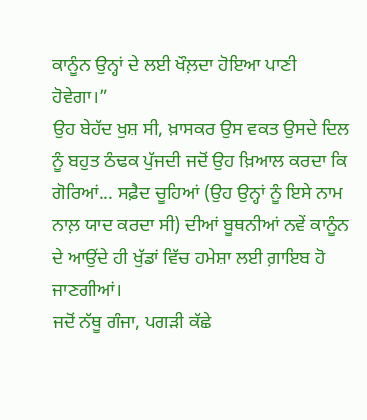ਕਾਨੂੰਨ ਉਨ੍ਹਾਂ ਦੇ ਲਈ ਖੌਲ਼ਦਾ ਹੋਇਆ ਪਾਣੀ ਹੋਵੇਗਾ।”
ਉਹ ਬੇਹੱਦ ਖੁਸ਼ ਸੀ, ਖ਼ਾਸਕਰ ਉਸ ਵਕਤ ਉਸਦੇ ਦਿਲ ਨੂੰ ਬਹੁਤ ਠੰਢਕ ਪੁੱਜਦੀ ਜਦੋਂ ਉਹ ਖ਼ਿਆਲ ਕਰਦਾ ਕਿ ਗੋਰਿਆਂ... ਸਫ਼ੈਦ ਚੂਹਿਆਂ (ਉਹ ਉਨ੍ਹਾਂ ਨੂੰ ਇਸੇ ਨਾਮ ਨਾਲ਼ ਯਾਦ ਕਰਦਾ ਸੀ) ਦੀਆਂ ਬੂਥਨੀਆਂ ਨਵੇਂ ਕਾਨੂੰਨ ਦੇ ਆਉਂਦੇ ਹੀ ਖੁੱਡਾਂ ਵਿੱਚ ਹਮੇਸ਼ਾ ਲਈ ਗ਼ਾਇਬ ਹੋ ਜਾਣਗੀਆਂ।
ਜਦੋਂ ਨੱਥੂ ਗੰਜਾ, ਪਗੜੀ ਕੱਛੇ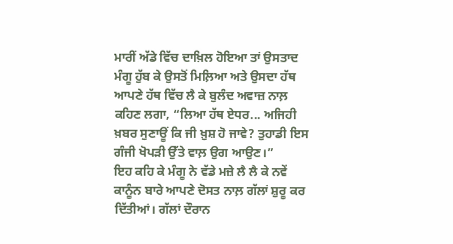ਮਾਰੀਂ ਅੱਡੇ ਵਿੱਚ ਦਾਖ਼ਿਲ ਹੋਇਆ ਤਾਂ ਉਸਤਾਦ ਮੰਗੂ ਹੁੱਬ ਕੇ ਉਸਤੋਂ ਮਿਲ਼ਿਆ ਅਤੇ ਉਸਦਾ ਹੱਥ ਆਪਣੇ ਹੱਥ ਵਿੱਚ ਲੈ ਕੇ ਬੁਲੰਦ ਅਵਾਜ਼ ਨਾਲ਼ ਕਹਿਣ ਲਗਾ, “ਲਿਆ ਹੱਥ ਏਧਰ... ਅਜਿਹੀ ਖ਼ਬਰ ਸੁਣਾਊਂ ਕਿ ਜੀ ਖ਼ੁਸ਼ ਹੋ ਜਾਵੇ? ਤੁਹਾਡੀ ਇਸ ਗੰਜੀ ਖੋਪੜੀ ਉੱਤੇ ਵਾਲ਼ ਉਗ ਆਉਣ।”
ਇਹ ਕਹਿ ਕੇ ਮੰਗੂ ਨੇ ਵੱਡੇ ਮਜ਼ੇ ਲੈ ਲੈ ਕੇ ਨਵੇਂ ਕਾਨੂੰਨ ਬਾਰੇ ਆਪਣੇ ਦੋਸਤ ਨਾਲ਼ ਗੱਲਾਂ ਸ਼ੁਰੂ ਕਰ ਦਿੱਤੀਆਂ। ਗੱਲਾਂ ਦੌਰਾਨ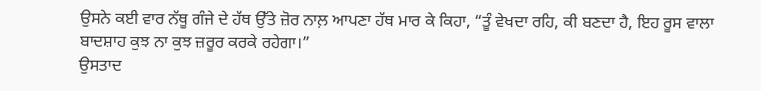ਉਸਨੇ ਕਈ ਵਾਰ ਨੱਥੂ ਗੰਜੇ ਦੇ ਹੱਥ ਉੱਤੇ ਜ਼ੋਰ ਨਾਲ਼ ਆਪਣਾ ਹੱਥ ਮਾਰ ਕੇ ਕਿਹਾ, “ਤੂੰ ਵੇਖਦਾ ਰਹਿ, ਕੀ ਬਣਦਾ ਹੈ, ਇਹ ਰੂਸ ਵਾਲਾ ਬਾਦਸ਼ਾਹ ਕੁਝ ਨਾ ਕੁਝ ਜ਼ਰੂਰ ਕਰਕੇ ਰਹੇਗਾ।”
ਉਸਤਾਦ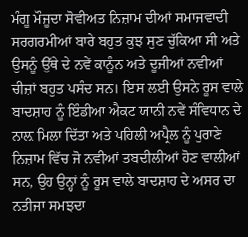ਮੰਗੂ ਮੌਜੂਦਾ ਸੋਵੀਅਤ ਨਿਜ਼ਾਮ ਦੀਆਂ ਸਮਾਜਵਾਦੀ ਸਰਗਰਮੀਆਂ ਬਾਰੇ ਬਹੁਤ ਕੁਝ ਸੁਣ ਚੁੱਕਿਆ ਸੀ ਅਤੇ ਉਸਨੂੰ ਉੱਥੇ ਦੇ ਨਵੇਂ ਕਾਨੂੰਨ ਅਤੇ ਦੂਜੀਆਂ ਨਵੀਆਂ ਚੀਜ਼ਾਂ ਬਹੁਤ ਪਸੰਦ ਸਨ। ਇਸ ਲਈ ਉਸਨੇ ਰੂਸ ਵਾਲੇ ਬਾਦਸ਼ਾਹ ਨੂੰ ਇੰਡੀਆ ਐਕਟ ਯਾਨੀ ਨਵੇਂ ਸੰਵਿਧਾਨ ਦੇ ਨਾਲ਼ ਮਿਲਾ ਦਿੱਤਾ ਅਤੇ ਪਹਿਲੀ ਅਪ੍ਰੈਲ ਨੂੰ ਪੁਰਾਣੇ ਨਿਜ਼ਾਮ ਵਿੱਚ ਜੋ ਨਵੀਆਂ ਤਬਦੀਲੀਆਂ ਹੋਣ ਵਾਲੀਆਂ ਸਨ, ਉਹ ਉਨ੍ਹਾਂ ਨੂੰ ਰੂਸ ਵਾਲੇ ਬਾਦਸ਼ਾਹ ਦੇ ਅਸਰ ਦਾ ਨਤੀਜਾ ਸਮਝਦਾ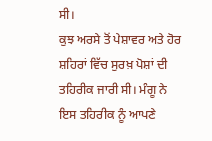ਸੀ।
ਕੁਝ ਅਰਸੇ ਤੋਂ ਪੇਸ਼ਾਵਰ ਅਤੇ ਹੋਰ ਸ਼ਹਿਰਾਂ ਵਿੱਚ ਸੁਰਖ਼ ਪੋਸ਼ਾਂ ਦੀ ਤਹਿਰੀਕ ਜਾਰੀ ਸੀ। ਮੰਗੂ ਨੇ ਇਸ ਤਹਿਰੀਕ ਨੂੰ ਆਪਣੇ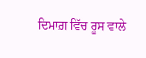ਦਿਮਾਗ਼ ਵਿੱਚ ਰੂਸ ਵਾਲੇ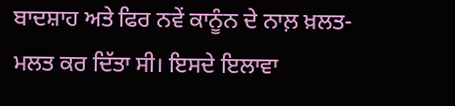ਬਾਦਸ਼ਾਹ ਅਤੇ ਫਿਰ ਨਵੇਂ ਕਾਨੂੰਨ ਦੇ ਨਾਲ਼ ਖ਼ਲਤ-ਮਲਤ ਕਰ ਦਿੱਤਾ ਸੀ। ਇਸਦੇ ਇਲਾਵਾ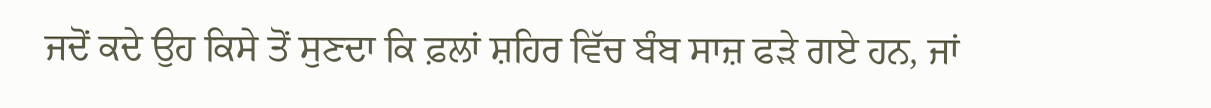ਜਦੋਂ ਕਦੇ ਉਹ ਕਿਸੇ ਤੋਂ ਸੁਣਦਾ ਕਿ ਫ਼ਲਾਂ ਸ਼ਹਿਰ ਵਿੱਚ ਬੰਬ ਸਾਜ਼ ਫੜੇ ਗਏ ਹਨ, ਜਾਂ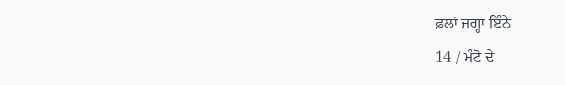ਫ਼ਲਾਂ ਜਗ੍ਹਾ ਇੰਨੇ
14 / ਮੰਟੋ ਦੇ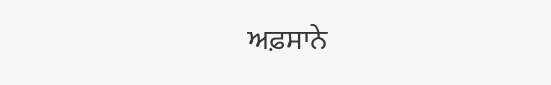ਅਫ਼ਸਾਨੇ